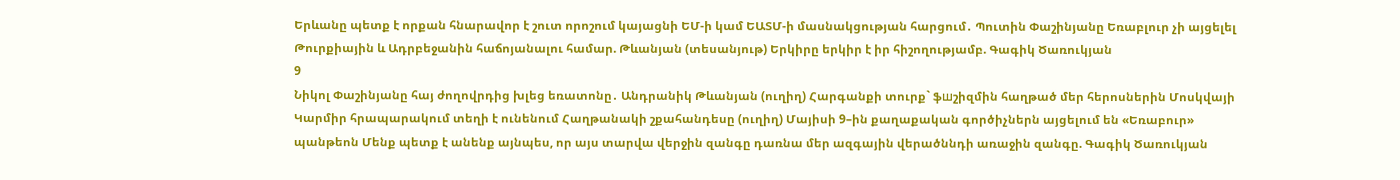Երևանը պետք է որքան հնարավոր է շուտ որոշում կայացնի ԵՄ-ի կամ ԵԱՏՄ-ի մասնակցության հարցում․ Պուտին Փաշինյանը Եռաբլուր չի այցելել Թուրքիային և Ադրբեջանին հաճոյանալու համար. Թևանյան (տեսանյութ) Երկիրը երկիր է իր հիշողությամբ. Գագիկ Ծառուկյան
9
Նիկոլ Փաշինյանը հայ ժողովրդից խլեց եռատոնը․ Անդրանիկ Թևանյան (ուղիղ) Հարգանքի տուրք` ֆшշիզմին հաղթած մեր հերոսներին Մոսկվայի Կարմիր հրապարակում տեղի է ունենում Հաղթանակի շքահանդեսը (ուղիղ) Մայիսի 9–ին քաղաքական գործիչներն այցելում են «Եռաբուր» պանթեոն Մենք պետք է անենք այնպես, որ այս տարվա վերջին զանգը դառնա մեր ազգային վերածննդի առաջին զանգը. Գագիկ Ծառուկյան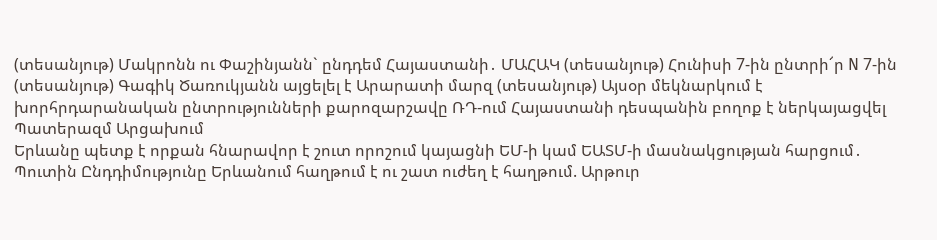(տեսանյութ) Մակրոնն ու Փաշինյանն` ընդդեմ Հայաստանի․ ՄԱՀԱԿ (տեսանյութ) Հունիսի 7-ին ընտրի՜ր N 7-ին (տեսանյութ) Գագիկ Ծառուկյանն այցելել է Արարատի մարզ (տեսանյութ) Այսօր մեկնարկում է խորհրդարանական ընտրությունների քարոզարշավը ՌԴ-ում Հայաստանի դեսպանին բողոք է ներկայացվել Պատերազմ Արցախում
Երևանը պետք է որքան հնարավոր է շուտ որոշում կայացնի ԵՄ-ի կամ ԵԱՏՄ-ի մասնակցության հարցում․ Պուտին Ընդդիմությունը Երևանում հաղթում է ու շատ ուժեղ է հաղթում. Արթուր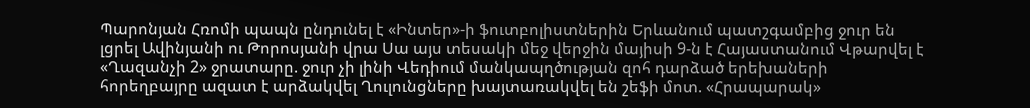Պարոնյան Հռոմի պապն ընդունել է «Ինտեր»-ի ֆուտբոլիստներին Երևանում պատշգամբից ջուր են լցրել Ավինյանի ու Թորոսյանի վրա Սա այս տեսակի մեջ վերջին մայիսի 9-ն է Հայաստանում Վթարվել է «Ղազանչի 2» ջրատարը. ջուր չի լինի Վեդիում մանկապղծության զոհ դարձած երեխաների հորեղբայրը ազատ է արձակվել Ղուլունցները խայտառակվել են շեֆի մոտ. «Հրապարակ»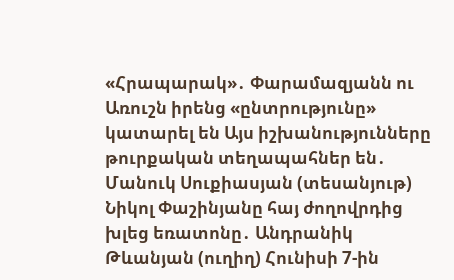«Հրապարակ»․ Փարամազյանն ու Առուշն իրենց «ընտրությունը» կատարել են Այս իշխանությունները թուրքական տեղապահներ են․ Մանուկ Սուքիասյան (տեսանյութ) Նիկոլ Փաշինյանը հայ ժողովրդից խլեց եռատոնը․ Անդրանիկ Թևանյան (ուղիղ) Հունիսի 7-ին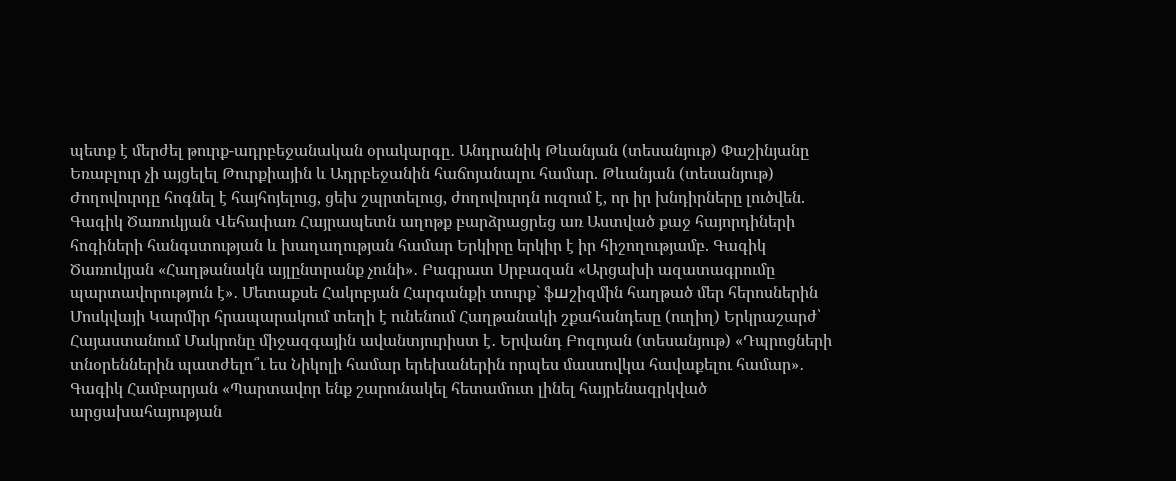պետք է մերժել թուրք-ադրբեջանական օրակարգը․ Անդրանիկ Թևանյան (տեսանյութ) Փաշինյանը Եռաբլուր չի այցելել Թուրքիային և Ադրբեջանին հաճոյանալու համար. Թևանյան (տեսանյութ) Ժողովուրդը հոգնել է հայհոյելուց, ցեխ շպրտելուց, ժողովուրդն ուզում է, որ իր խնդիրները լուծվեն. Գագիկ Ծառուկյան Վեհափառ Հայրապետն աղոթք բարձրացրեց առ Աստված քաջ հայորդիների հոգիների հանգստության և խաղաղության համար Երկիրը երկիր է իր հիշողությամբ. Գագիկ Ծառուկյան «Հաղթանակն այլընտրանք չունի»․ Բագրատ Սրբազան «Արցախի ազատագրումը պարտավորություն է»․ Մետաքսե Հակոբյան Հարգանքի տուրք` ֆшշիզմին հաղթած մեր հերոսներին Մոսկվայի Կարմիր հրապարակում տեղի է ունենում Հաղթանակի շքահանդեսը (ուղիղ) Երկրաշարժ՝ Հայաստանում Մակրոնը միջազգային ավանտյուրիստ է․ Երվանդ Բոզոյան (տեսանյութ) «Դպրոցների տնօրեններին պատժելո՞ւ ես Նիկոլի համար երեխաներին որպես մասսովկա հավաքելու համար»․ Գագիկ Համբարյան «Պարտավոր ենք շարունակել հետամուտ լինել հայրենազրկված արցախահայության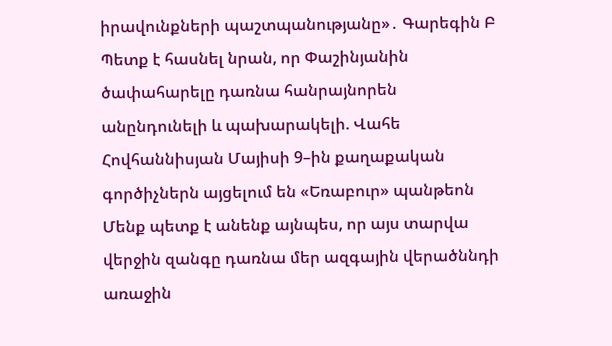իրավունքների պաշտպանությանը»․ Գարեգին Բ Պետք է հասնել նրան, որ Փաշինյանին ծափահարելը դառնա հանրայնորեն անընդունելի և պախարակելի. Վահե Հովհաննիսյան Մայիսի 9–ին քաղաքական գործիչներն այցելում են «Եռաբուր» պանթեոն Մենք պետք է անենք այնպես, որ այս տարվա վերջին զանգը դառնա մեր ազգային վերածննդի առաջին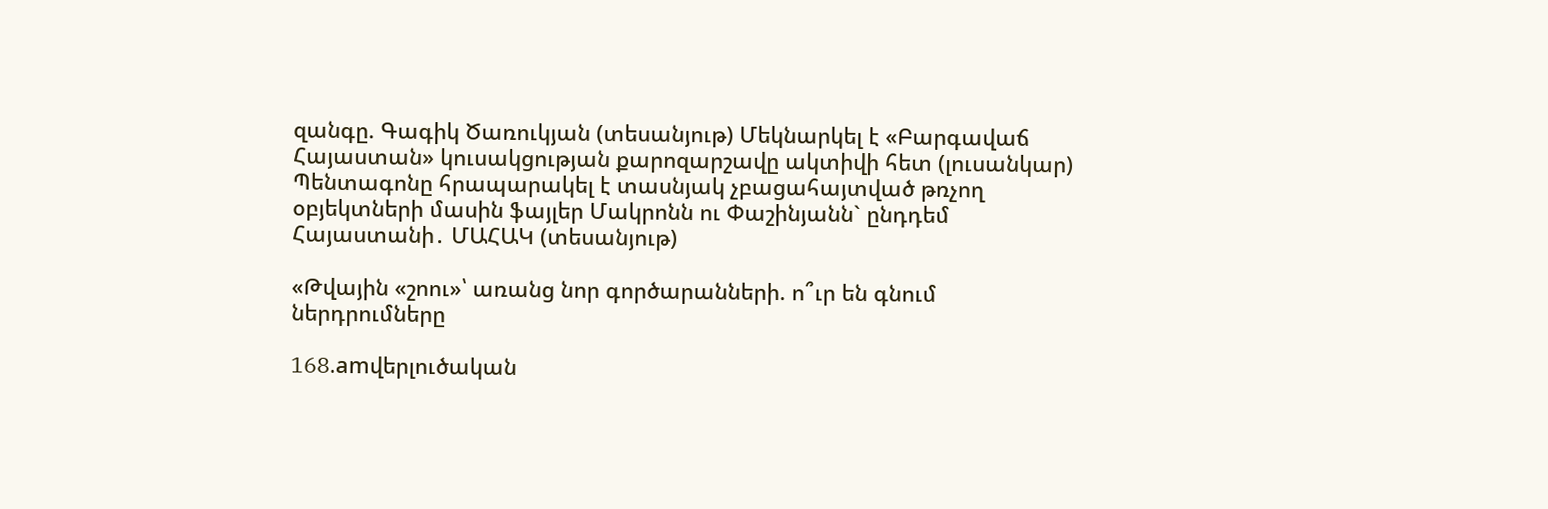զանգը. Գագիկ Ծառուկյան (տեսանյութ) Մեկնարկել է «Բարգավաճ Հայաստան» կուսակցության քարոզարշավը ակտիվի հետ (լուսանկար) Պենտագոնը հրապարակել է տասնյակ չբացահայտված թռչող օբյեկտների մասին ֆայլեր Մակրոնն ու Փաշինյանն` ընդդեմ Հայաստանի․ ՄԱՀԱԿ (տեսանյութ)

«Թվային «շոու»՝ առանց նոր գործարանների. ո՞ւր են գնում ներդրումները

168.amվերլուծական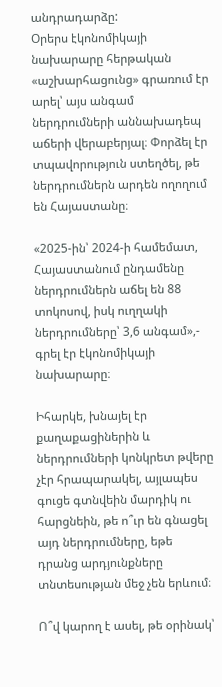անդրադարձը:
Օրերս էկոնոմիկայի նախարարը հերթական «աշխարհացունց» գրառում էր արել՝ այս անգամ ներդրումների աննախադեպ աճերի վերաբերյալ։ Փորձել էր տպավորություն ստեղծել, թե ներդրումներն արդեն ողողում են Հայաստանը։

«2025-ին՝ 2024-ի համեմատ, Հայաստանում ընդամենը ներդրումներն աճել են 88 տոկոսով, իսկ ուղղակի ներդրումները՝ 3,6 անգամ»,- գրել էր էկոնոմիկայի նախարարը։

Իհարկե, խնայել էր քաղաքացիներին և ներդրումների կոնկրետ թվերը չէր հրապարակել, այլապես գուցե գտնվեին մարդիկ ու հարցնեին, թե ո՞ւր են գնացել այդ ներդրումները, եթե դրանց արդյունքները տնտեսության մեջ չեն երևում։

Ո՞վ կարող է ասել, թե օրինակ՝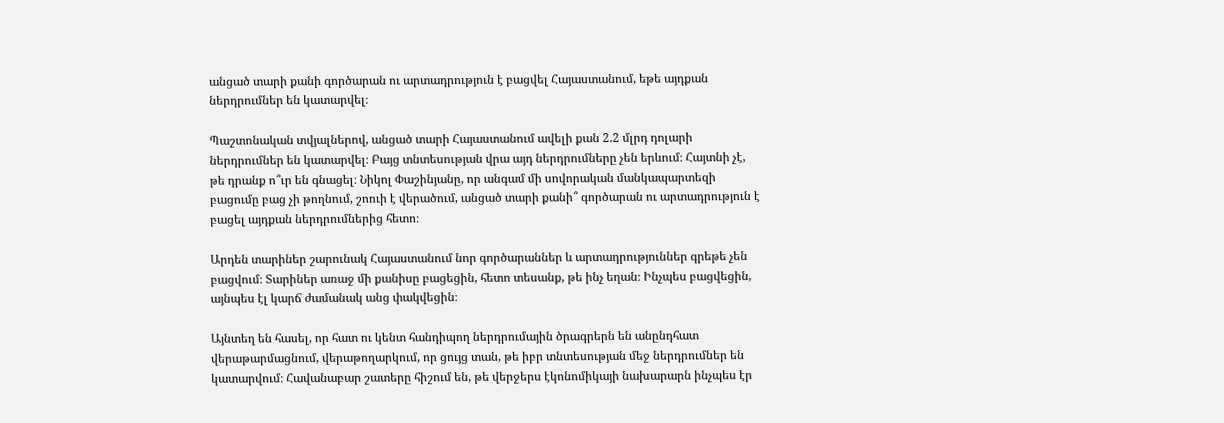անցած տարի քանի գործարան ու արտադրություն է բացվել Հայաստանում, եթե այդքան ներդրումներ են կատարվել։

Պաշտոնական տվյալներով, անցած տարի Հայաստանում ավելի քան 2.2 մլրդ դոլարի ներդրումներ են կատարվել։ Բայց տնտեսության վրա այդ ներդրումները չեն երևում։ Հայտնի չէ, թե դրանք ո՞ւր են գնացել։ Նիկոլ Փաշինյանը, որ անգամ մի սովորական մանկապարտեզի բացումը բաց չի թողնում, շոուի է վերածում, անցած տարի քանի՞ գործարան ու արտադրություն է բացել այդքան ներդրումներից հետո։

Արդեն տարիներ շարունակ Հայաստանում նոր գործարաններ և արտադրություններ գրեթե չեն բացվում։ Տարիներ առաջ մի քանիսը բացեցին, հետո տեսանք, թե ինչ եղան։ Ինչպես բացվեցին, այնպես էլ կարճ ժամանակ անց փակվեցին։

Այնտեղ են հասել, որ հատ ու կենտ հանդիպող ներդրումային ծրագրերն են անընդհատ վերաթարմացնում, վերաթողարկում, որ ցույց տան, թե իբր տնտեսության մեջ ներդրումներ են կատարվում։ Հավանաբար շատերը հիշում են, թե վերջերս էկոնոմիկայի նախարարն ինչպես էր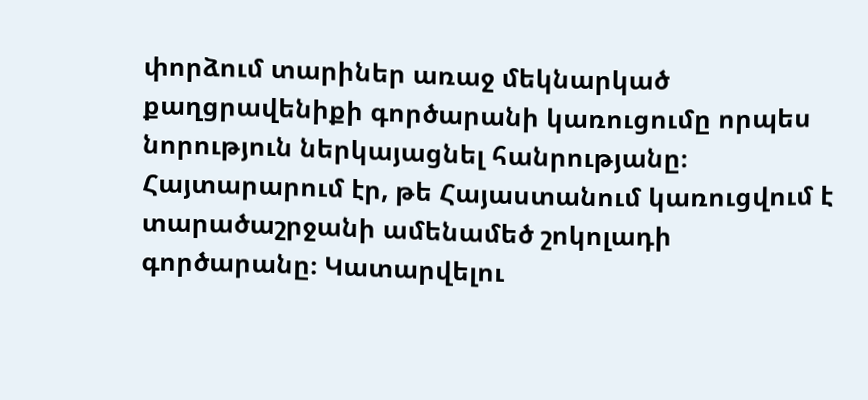փորձում տարիներ առաջ մեկնարկած քաղցրավենիքի գործարանի կառուցումը որպես նորություն ներկայացնել հանրությանը։ Հայտարարում էր, թե Հայաստանում կառուցվում է տարածաշրջանի ամենամեծ շոկոլադի գործարանը։ Կատարվելու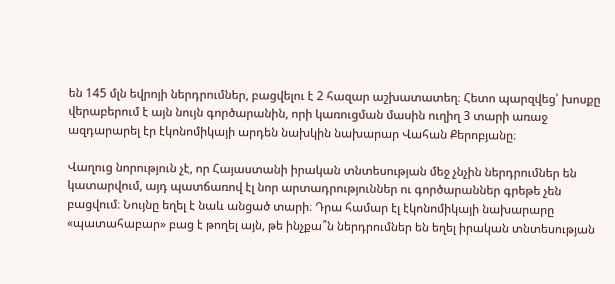են 145 մլն եվրոյի ներդրումներ, բացվելու է 2 հազար աշխատատեղ։ Հետո պարզվեց՝ խոսքը վերաբերում է այն նույն գործարանին, որի կառուցման մասին ուղիղ 3 տարի առաջ ազդարարել էր էկոնոմիկայի արդեն նախկին նախարար Վահան Քերոբյանը։

Վաղուց նորություն չէ, որ Հայաստանի իրական տնտեսության մեջ չնչին ներդրումներ են կատարվում, այդ պատճառով էլ նոր արտադրություններ ու գործարաններ գրեթե չեն բացվում։ Նույնը եղել է նաև անցած տարի։ Դրա համար էլ էկոնոմիկայի նախարարը «պատահաբար» բաց է թողել այն, թե ինչքա՞ն ներդրումներ են եղել իրական տնտեսության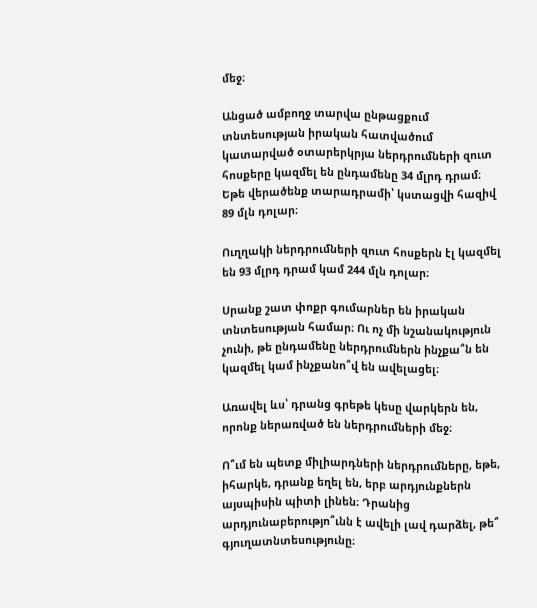մեջ։

Անցած ամբողջ տարվա ընթացքում տնտեսության իրական հատվածում կատարված օտարերկրյա ներդրումների զուտ հոսքերը կազմել են ընդամենը 34 մլրդ դրամ։ Եթե վերածենք տարադրամի՝ կստացվի հազիվ 89 մլն դոլար։

Ուղղակի ներդրումների զուտ հոսքերն էլ կազմել են 93 մլրդ դրամ կամ 244 մլն դոլար։

Սրանք շատ փոքր գումարներ են իրական տնտեսության համար։ Ու ոչ մի նշանակություն չունի, թե ընդամենը ներդրումներն ինչքա՞ն են կազմել կամ ինչքանո՞վ են ավելացել։

Առավել ևս՝ դրանց գրեթե կեսը վարկերն են, որոնք ներառված են ներդրումների մեջ։

Ո՞ւմ են պետք միլիարդների ներդրումները, եթե, իհարկե, դրանք եղել են, երբ արդյունքներն այսպիսին պիտի լինեն։ Դրանից արդյունաբերությո՞ւնն է ավելի լավ դարձել, թե՞ գյուղատնտեսությունը։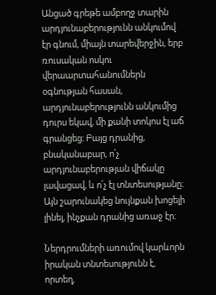Անցած գրեթե ամբողջ տարին արդյունաբերությունն անկումով էր գնում, միայն տարեվերջին, երբ ռուսական ոսկու վերաարտահանումներն օգնության հասան, արդյունաբերությունն անկումից դուրս եկավ, մի քանի տոկոս էլ աճ գրանցեց։ Բայց դրանից, բնականաբար, ո՛չ արդյունաբերության վիճակը լավացավ, և ո՛չ էլ տնտեսությանը։ Այն շարունակեց նույնքան խոցելի լինել, ինչքան դրանից առաջ էր։

Ներդրումների առումով կարևորն իրական տնտեսությունն է, որտեղ,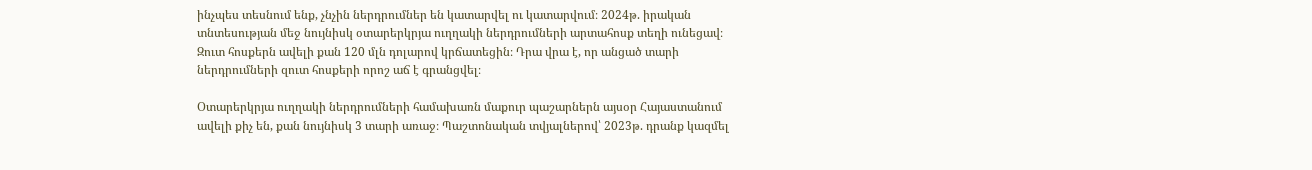ինչպես տեսնում ենք, չնչին ներդրումներ են կատարվել ու կատարվում։ 2024թ. իրական տնտեսության մեջ նույնիսկ օտարերկրյա ուղղակի ներդրումների արտահոսք տեղի ունեցավ։ Զուտ հոսքերն ավելի քան 120 մլն դոլարով կրճատեցին։ Դրա վրա է, որ անցած տարի ներդրումների զուտ հոսքերի որոշ աճ է գրանցվել։

Օտարերկրյա ուղղակի ներդրումների համախառն մաքուր պաշարներն այսօր Հայաստանում ավելի քիչ են, քան նույնիսկ 3 տարի առաջ։ Պաշտոնական տվյալներով՝ 2023թ. դրանք կազմել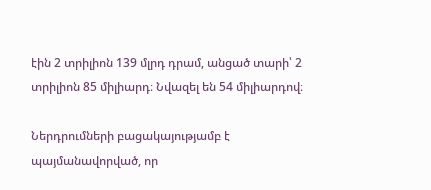էին 2 տրիլիոն 139 մլրդ դրամ, անցած տարի՝ 2 տրիլիոն 85 միլիարդ։ Նվազել են 54 միլիարդով։

Ներդրումների բացակայությամբ է պայմանավորված, որ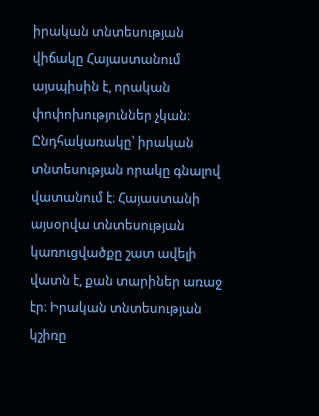իրական տնտեսության վիճակը Հայաստանում այսպիսին է, որական փոփոխություններ չկան։ Ընդհակառակը՝ իրական տնտեսության որակը գնալով վատանում է։ Հայաստանի այսօրվա տնտեսության կառուցվածքը շատ ավելի վատն է, քան տարիներ առաջ էր։ Իրական տնտեսության կշիռը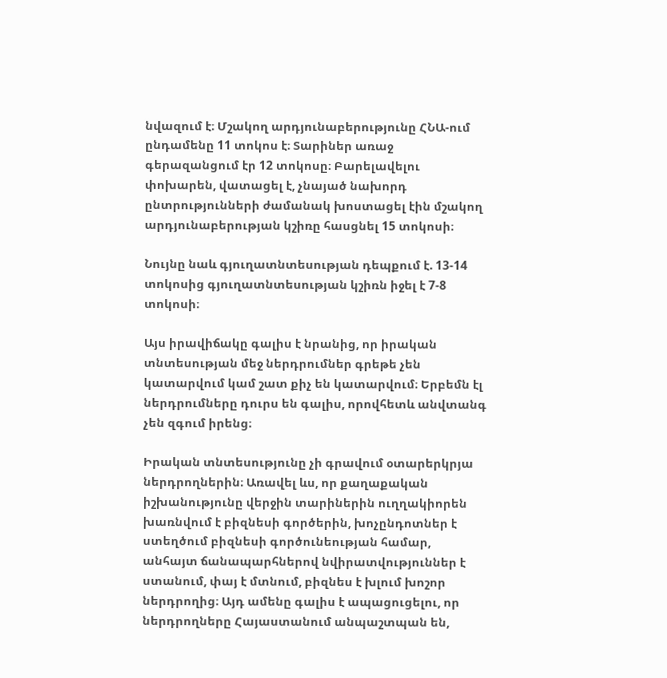նվազում է։ Մշակող արդյունաբերությունը ՀՆԱ-ում ընդամենը 11 տոկոս է։ Տարիներ առաջ գերազանցում էր 12 տոկոսը։ Բարելավելու փոխարեն, վատացել է, չնայած նախորդ ընտրությունների ժամանակ խոստացել էին մշակող արդյունաբերության կշիռը հասցնել 15 տոկոսի։

Նույնը նաև գյուղատնտեսության դեպքում է. 13-14 տոկոսից գյուղատնտեսության կշիռն իջել է 7-8 տոկոսի։

Այս իրավիճակը գալիս է նրանից, որ իրական տնտեսության մեջ ներդրումներ գրեթե չեն կատարվում կամ շատ քիչ են կատարվում։ Երբեմն էլ ներդրումները դուրս են գալիս, որովհետև անվտանգ չեն զգում իրենց։

Իրական տնտեսությունը չի գրավում օտարերկրյա ներդրողներին։ Առավել ևս, որ քաղաքական իշխանությունը վերջին տարիներին ուղղակիորեն խառնվում է բիզնեսի գործերին, խոչընդոտներ է ստեղծում բիզնեսի գործունեության համար, անհայտ ճանապարհներով նվիրատվություններ է ստանում, փայ է մտնում, բիզնես է խլում խոշոր ներդրողից։ Այդ ամենը գալիս է ապացուցելու, որ ներդրողները Հայաստանում անպաշտպան են,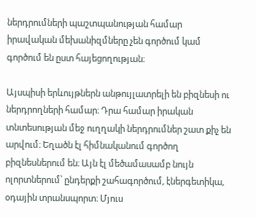ներդրումների պաշտպանության համար իրավական մեխանիզմները չեն գործում կամ գործում են ըստ հայեցողության։

Այսպիսի երևույթներն անթույլատրելի են բիզնեսի ու ներդրողների համար։ Դրա համար իրական տնտեսության մեջ ուղղակի ներդրումներ շատ քիչ են արվում։ Եղածն էլ հիմնականում գործող բիզնեսներում են։ Այն էլ մեծամասամբ նույն ոլորտներում՝ ընդերքի շահագործում, էներգետիկա, օդային տրանսպորտ։ Մյուս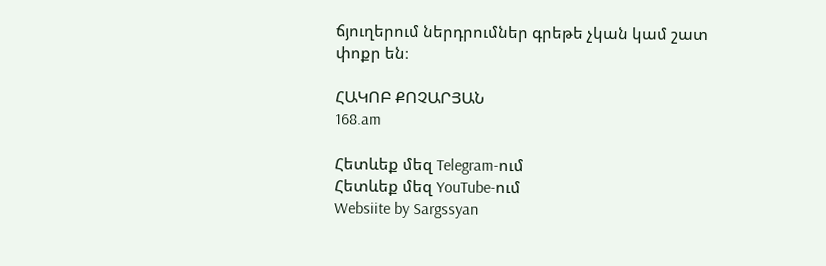ճյուղերում ներդրումներ գրեթե չկան կամ շատ փոքր են։

ՀԱԿՈԲ ՔՈՉԱՐՅԱՆ
168.am

Հետևեք մեզ Telegram-ում
Հետևեք մեզ YouTube-ում
Websiite by Sargssyan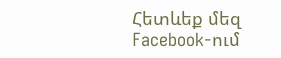Հետևեք մեզ Facebook-ում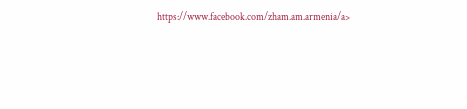https://www.facebook.com/zham.am.armenia/a>